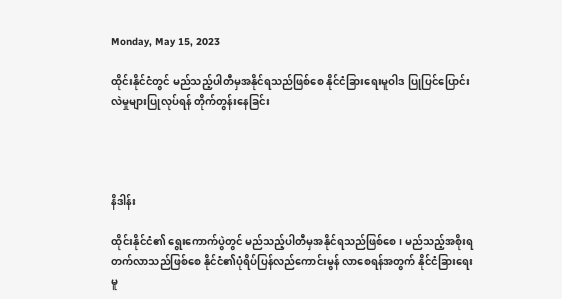Monday, May 15, 2023

ထိုင်းနိုင်ငံတွင် မည်သည့်ပါတီမှအနိုင်ရသည်ဖြစ်စေ နိုင်ငံခြားရေးမူဝါဒ ပြုပြင်ပြောင်းလဲမှုများပြုလုပ်ရန် တိုက်တွန်းနေခြင်း




နိဒါန်း

ထိုင်းနိုင်ငံ၏ ရွေးကောက်ပွဲတွင် မည်သည့်ပါတီမှအနိုင်ရသည်ဖြစ်စေ၊ မည်သည့်အစိုးရတက်လာသည်ဖြစ်စေ နိုင်ငံ၏ပုံရိပ်ပြန်လည်ကောင်းမွန် လာစေရန်အတွက် နိုင်ငံခြားရေးမူ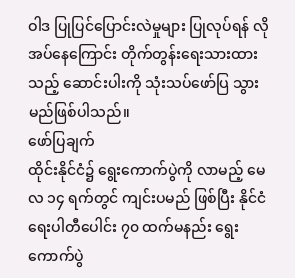ဝါဒ ပြုပြင်ပြောင်းလဲမှုများ ပြုလုပ်ရန် လိုအပ်နေ‌ကြောင်း တိုက်တွန်းရေးသားထားသည့် ဆောင်းပါးကို သုံးသပ်ဖော်ပြ သွားမည်ဖြစ်ပါသည်။
ဖော်ပြချက်
ထိုင်းနိုင်ငံ၌ ရွေးကောက်ပွဲကို လာမည့် မေလ ၁၄ ရက်တွင် ကျင်းပမည် ဖြစ်ပြီး နိုင်ငံရေးပါတီပေါင်း ၇၀ ထက်မနည်း ရွေးကောက်ပွဲ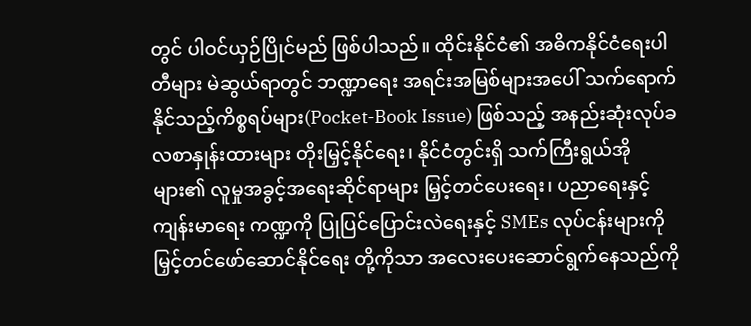တွင် ပါဝင်ယှဉ်ပြိုင်မည် ဖြစ်ပါသည်။ ထိုင်းနိုင်ငံ၏ အဓိကနိုင်ငံရေးပါတီများ မဲဆွယ်ရာတွင် ဘဏ္ဍာရေး အရင်းအမြစ်များအပေါ် သက်ရောက်နိုင်သည့်ကိစ္စရပ်များ(Pocket-Book Issue) ဖြစ်သည့် အနည်းဆုံးလုပ်ခလစာနှုန်းထားများ တိုးမြှင့်နိုင်ရေး၊ နိုင်ငံတွင်းရှိ သက်ကြီးရွယ်အို များ၏ လူမှုအခွင့်အရေးဆိုင်ရာများ မြှင့်တင်ပေးရေး၊ ပညာရေးနှင့် ကျန်းမာရေး ကဏ္ဍကို ပြုပြင်ပြောင်းလဲရေးနှင့် SMEs လုပ်ငန်းများကို မြှင့်တင်ဖော်ဆောင်နိုင်ရေး တို့ကိုသာ အလေးပေးဆောင်ရွက်နေသည်ကို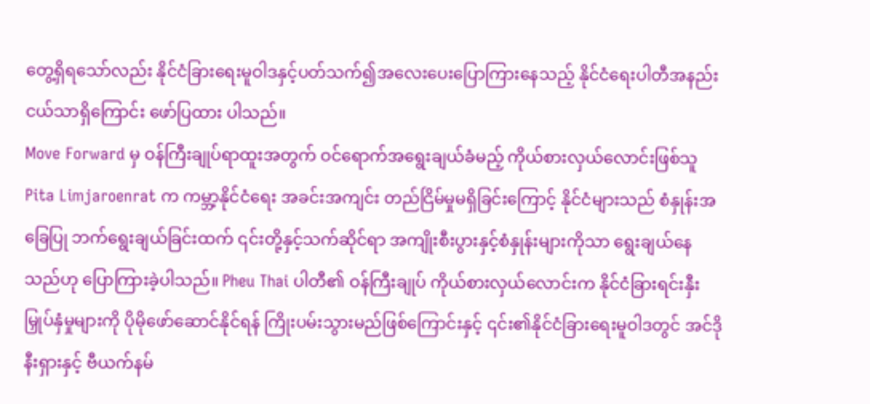တွေ့ရှိရသော်လည်း နိုင်ငံခြားရေးမူဝါဒနှင့်ပတ်သက်၍အလေးပေးပြောကြားနေသည့် နိုင်ငံရေးပါတီအနည်းငယ်သာရှိကြောင်း ဖော်ပြထား ပါသည်။
Move Forward မှ ဝန်ကြီးချုပ်ရာထူးအတွက် ဝင်ရောက်အရွေးချယ်ခံမည့် ကိုယ်စားလှယ်လောင်းဖြစ်သူ Pita Limjaroenrat က ကမ္ဘာ့နိုင်ငံရေး အခင်းအကျင်း တည်ငြိမ်မှုမရှိခြင်းကြောင့် နိုင်ငံများသည် စံနှုန်းအခြေပြု ဘက်ရွေးချယ်ခြင်းထက် ၎င်းတို့နှင့်သက်ဆိုင်ရာ အကျိုးစီးပွားနှင့်စံနှုန်းများကိုသာ ရွေးချယ်နေသည်ဟု ပြောကြားခဲ့ပါသည်။ Pheu Thai ပါတီ၏ ဝန်ကြီးချုပ် ကိုယ်စားလှယ်လောင်းက နိုင်ငံခြားရင်းနှီးမြှုပ်နှံမှုများကို ပိုမိုဖော်ဆောင်နိုင်ရန် ကြိုးပမ်းသွားမည်ဖြစ်ကြောင်းနှင့် ၎င်း၏နိုင်ငံခြားရေးမူဝါဒတွင် အင်ဒိုနီးရှားနှင့် ဗီယက်နမ်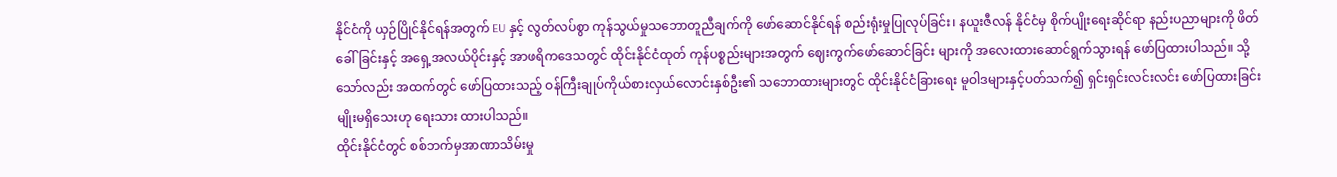နိုင်ငံကို ယှဉ်ပြိုင်နိုင်ရန်အတွက် EU နှင့် လွတ်လပ်စွာ ကုန်သွယ်မှုသဘောတူညီချက်ကို ဖော်ဆောင်နိုင်ရန် စည်းရုံးမှုပြုလုပ်ခြင်း၊ နယူးဇီလန် နိုင်ငံမှ စိုက်ပျိုးရေးဆိုင်ရာ နည်းပညာများကို ဖိတ်ခေါ်ခြင်းနှင့် အရှေ့အလယ်ပိုင်းနှင့် အာဖရိကဒေသတွင် ထိုင်းနိုင်ငံထုတ် ကုန်ပစ္စည်းများအတွက် ဈေးကွက်ဖော်ဆောင်ခြင်း များကို အလေးထားဆောင်ရွက်သွားရန် ဖော်ပြထားပါသည်။ သို့သော်လည်း အထက်တွင် ဖော်ပြထားသည့် ဝန်ကြီးချုပ်ကိုယ်စားလှယ်လောင်းနှစ်ဦး၏ သဘောထားများတွင် ထိုင်းနိုင်ငံခြားရေး မူဝါဒများနှင့်ပတ်သက်၍ ရှင်းရှင်းလင်းလင်း ဖော်ပြထားခြင်းမျိုးမရှိသေးဟု ရေးသား ထားပါသည်။
ထိုင်းနိုင်ငံတွင် စစ်ဘက်မှအာဏာသိမ်းမှု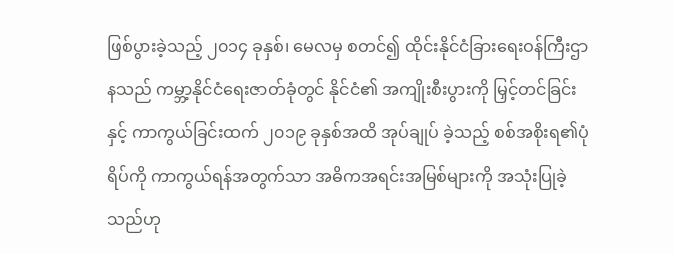ဖြစ်ပွားခဲ့သည့် ၂၀၁၄ ခုနှစ်၊ မေလမှ စတင်၍ ထိုင်းနိုင်ငံခြားရေးဝန်ကြီးဌာနသည် ကမ္ဘာ့နိုင်ငံရေးဇာတ်ခုံတွင် နိုင်ငံ၏ အကျိုးစီးပွားကို မြှင့်တင်ခြင်းနှင့် ကာကွယ်ခြင်းထက် ၂၀၁၉ ခုနှစ်အထိ အုပ်ချုပ် ခဲ့သည့် စစ်အစိုးရ၏ပုံရိပ်ကို ကာကွယ်ရန်အတွက်သာ အဓိကအရင်းအမြစ်များကို အသုံးပြုခဲ့သည်ဟု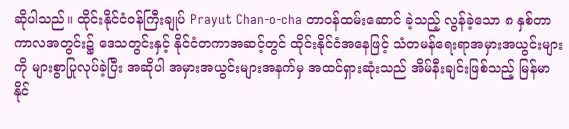ဆိုပါသည်။ ထိုင်းနိုင်ငံဝန်ကြီးချုပ် Prayut Chan-o-cha တာဝန်ထမ်းဆောင် ခဲ့သည့် လွန်ခဲ့သော ၈ နှစ်တာကာလအတွင်း၌ ဒေသတွင်းနှင့် နိုင်ငံတကာအဆင့်တွင် ထိုင်းနိုင်ငံအနေဖြင့် သံတမန်ရေးရာအမှားအယွင်းများကို များစွာပြုလုပ်ခဲ့ပြီး အဆိုပါ အမှားအယွင်းများအနက်မှ အထင်ရှားဆုံးသည် အိမ်နီးချင်းဖြစ်သည့် မြန်မာ နိုင်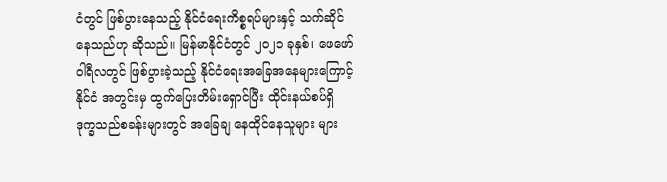ငံတွင် ဖြစ်ပွားနေသည့် နိုင်ငံရေးကိစ္စရပ်များနှင့် သက်ဆိုင်နေသည်ဟု ဆိုသည်။ မြန်မာနိုင်ငံတွင် ၂၀၂၁ ခုနှစ်၊ ဖေဖော်ဝါရီလတွင် ဖြစ်ပွားခဲ့သည့် နိုင်ငံရေးအခြေအနေများကြောင့် နိုင်ငံ အတွင်းမှ ထွက်ပြေးတိမ်းရှောင်ပြီး ထိုင်းနယ်စပ်ရှိ ဒုက္ခသည်စခန်းများတွင် အခြေချ နေထိုင်နေသူများ များ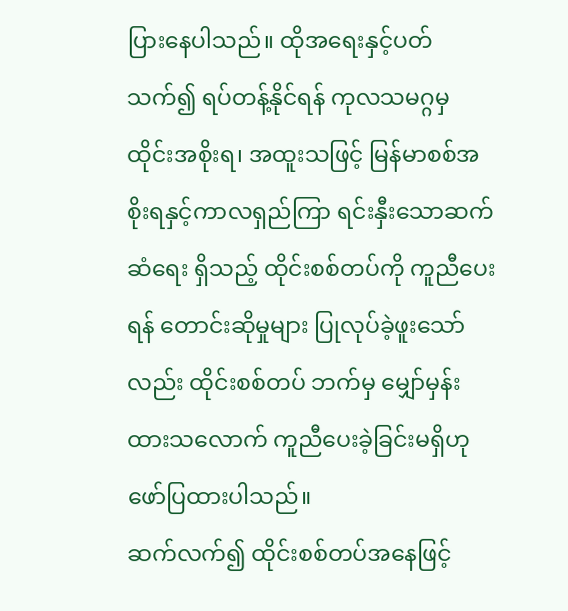ပြားနေပါသည်။ ထိုအရေးနှင့်ပတ်သက်၍ ရပ်တန့်နိုင်ရန် ကုလသမဂ္ဂမှ ထိုင်းအစိုးရ၊ အထူးသဖြင့် မြန်မာစစ်အစိုးရနှင့်ကာလရှည်ကြာ ရင်းနှီးသောဆက်ဆံရေး ရှိသည့် ထိုင်းစစ်တပ်ကို ကူညီပေးရန် တောင်းဆိုမှုများ ပြုလုပ်ခဲ့ဖူးသော်လည်း ထိုင်းစစ်တပ် ဘက်မှ မျှော်မှန်းထားသလောက် ကူညီပေးခဲ့ခြင်းမရှိဟု ဖော်ပြထားပါသည်။
ဆက်လက်၍ ထိုင်းစစ်တပ်အနေဖြင့်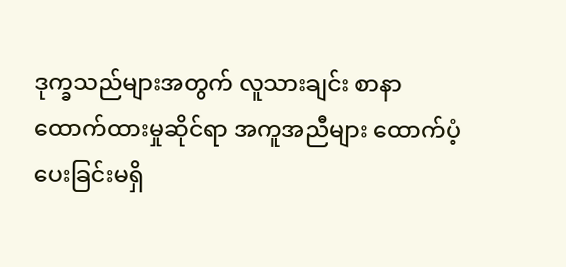ဒုက္ခသည်များအတွက် လူသားချင်း စာနာထောက်ထားမှုဆိုင်ရာ အကူအညီများ ထောက်ပံ့ပေးခြင်းမရှိ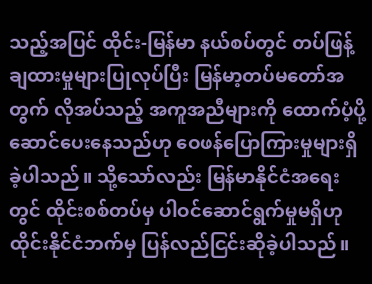သည့်အပြင် ထိုင်း-မြန်မာ နယ်စပ်တွင် တပ်ဖြန့်ချထားမှုများပြုလုပ်ပြီး မြန်မာ့တပ်မတော်အတွက် လိုအပ်သည့် အကူအညီများကို ထောက်ပံ့ပို့ဆောင်ပေးနေသည်ဟု ဝေဖန်ပြောကြားမှုများရှိခဲ့ပါသည်။ သို့သော်လည်း မြန်မာနိုင်ငံအရေးတွင် ထိုင်းစစ်တပ်မှ ပါဝင်ဆောင်ရွက်မှုမရှိဟု ထိုင်းနိုင်ငံဘက်မှ ပြန်လည်ငြင်းဆိုခဲ့ပါသည်။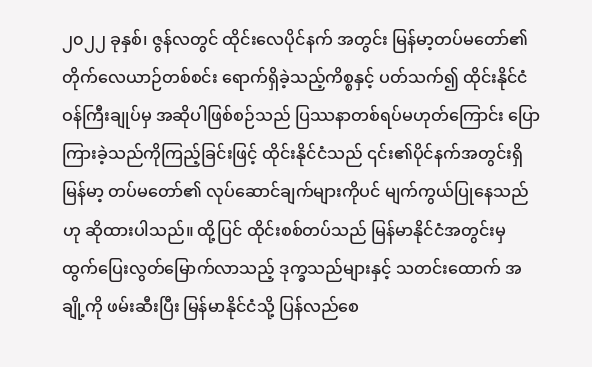၂၀၂၂ ခုနှစ်၊ ဇွန်လတွင် ထိုင်းလေပိုင်နက် အတွင်း မြန်မာ့တပ်မတော်၏ တိုက်လေယာဉ်တစ်စင်း ရောက်ရှိခဲ့သည့်ကိစ္စနှင့် ပတ်သက်၍ ထိုင်းနိုင်ငံဝန်ကြီးချုပ်မှ အဆိုပါဖြစ်စဉ်သည် ပြဿနာတစ်ရပ်မဟုတ်ကြောင်း ပြောကြားခဲ့သည်ကိုကြည့်ခြင်းဖြင့် ထိုင်းနိုင်ငံသည် ၎င်း၏ပိုင်နက်အတွင်းရှိ မြန်မာ့ တပ်မတော်၏ လုပ်ဆောင်ချက်များကိုပင် မျက်ကွယ်ပြုနေသည်ဟု ဆိုထားပါသည်။ ထို့ပြင် ထိုင်းစစ်တပ်သည် မြန်မာနိုင်ငံအတွင်းမှ ထွက်ပြေးလွတ်မြောက်လာသည့် ဒုက္ခသည်များနှင့် သတင်းထောက် အချို့ကို ဖမ်းဆီးပြီး မြန်မာနိုင်ငံသို့ ပြန်လည်စေ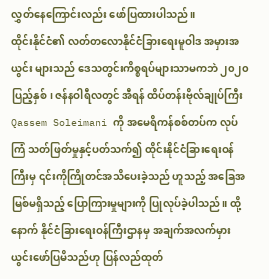လွှတ်နေကြောင်းလည်း ဖော်ပြထားပါသည်။
ထိုင်းနိုင်ငံ၏ လတ်တလောနိုင်ငံခြားရေးမူဝါဒ အမှားအယွင်း များသည် ဒေသတွင်းကိစ္စရပ်များသာမကဘဲ ၂၀၂၀ ပြည့်နှစ်၊ ဇန်နဝါရီလတွင် အီရန် ထိပ်တန်းဗိုလ်ချုပ်ကြီး Qassem Soleimani ကို အမေရိကန်စစ်တပ်က လုပ်ကြံ သတ်ဖြတ်မှုနှင့်ပတ်သက်၍ ထိုင်းနိုင်ငံခြားရေးဝန်ကြီးမှ ၎င်းကိုကြိုတင်အသိပေးခဲ့သည် ဟူသည့် အခြေအမြစ်မရှိသည့် ပြောကြားမှုများကို ပြုလုပ်ခဲ့ပါသည်။ ထို့နောက် နိုင်ငံခြားရေးဝန်ကြီးဌာနမှ အချက်အလက်မှားယွင်းဖော်ပြမိသည်ဟု ပြန်လည်ထုတ်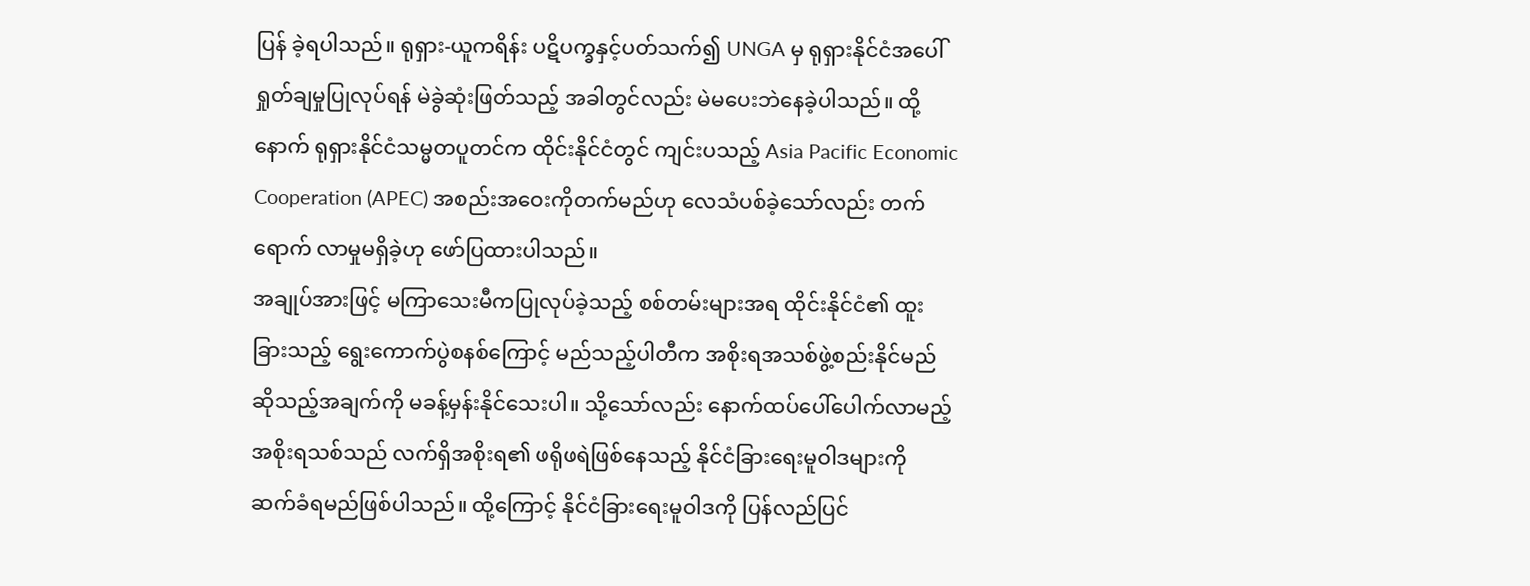ပြန် ခဲ့ရပါသည်။ ရုရှား-ယူကရိန်း ပဋိပက္ခနှင့်ပတ်သက်၍ UNGA မှ ရုရှားနိုင်ငံအပေါ် ရှုတ်ချမှုပြုလုပ်ရန် မဲခွဲဆုံးဖြတ်သည့် အခါတွင်လည်း မဲမပေးဘဲနေခဲ့ပါသည်။ ထို့နောက် ရုရှားနိုင်ငံသမ္မတပူတင်က ထိုင်းနိုင်ငံတွင် ကျင်းပသည့် Asia Pacific Economic Cooperation (APEC) အစည်းအဝေးကိုတက်မည်ဟု လေသံပစ်ခဲ့သော်လည်း တက်ရောက် လာမှုမရှိခဲ့ဟု ဖော်ပြထားပါသည်။
အချုပ်အားဖြင့် မကြာသေးမီကပြုလုပ်ခဲ့သည့် စစ်တမ်းများအရ ထိုင်းနိုင်ငံ၏ ထူးခြားသည့် ရွေးကောက်ပွဲစနစ်ကြောင့် မည်သည့်ပါတီက အစိုးရအသစ်ဖွဲ့စည်းနိုင်မည် ဆိုသည့်အချက်ကို မခန့်မှန်းနိုင်သေးပါ။ သို့သော်လည်း နောက်ထပ်ပေါ်ပေါက်လာမည့် အစိုးရသစ်သည် လက်ရှိအစိုးရ၏ ဖရိုဖရဲဖြစ်နေသည့် နိုင်ငံခြားရေးမူဝါဒများကို ဆက်ခံရမည်ဖြစ်ပါသည်။ ထို့ကြောင့် နိုင်ငံခြားရေးမူဝါဒကို ပြန်လည်ပြင်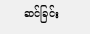ဆင်ခြင်း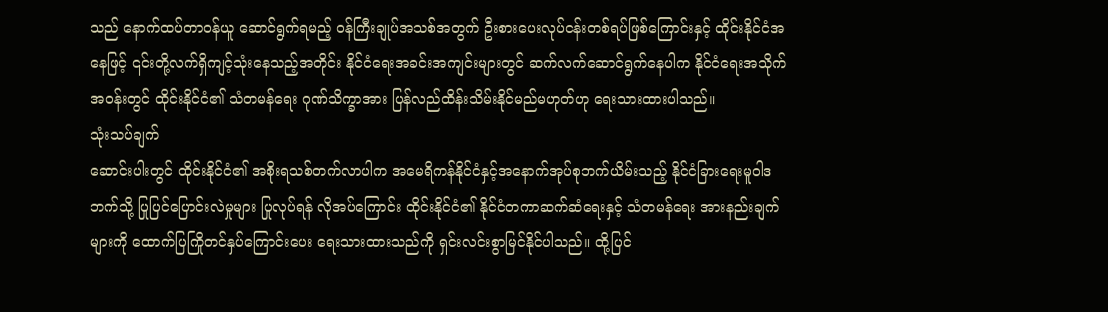သည် နောက်ထပ်တာဝန်ယူ ဆောင်ရွက်ရမည့် ဝန်ကြီးချုပ်အသစ်အတွက် ဦးစားပေးလုပ်ငန်းတစ်ရပ်ဖြစ်ကြောင်းနှင့် ထိုင်းနိုင်ငံအနေဖြင့် ၎င်းတို့လက်ရှိကျင့်သုံးနေသည့်အတိုင်း နိုင်ငံရေးအခင်းအကျင်းများတွင် ဆက်လက်ဆောင်ရွက်နေပါက နိုင်ငံရေးအသိုက်အဝန်းတွင် ထိုင်းနိုင်ငံ၏ သံတမန်ရေး ဂုဏ်သိက္ခာအား ပြန်လည်ထိန်းသိမ်းနိုင်မည်မဟုတ်ဟု ရေးသားထားပါသည်။
သုံးသပ်ချက်
ဆောင်းပါးတွင် ထိုင်းနိုင်ငံ၏ အစိုးရသစ်တက်လာပါက အမေရိကန်နိုင်ငံနှင့်အနောက်အုပ်စုဘက်ယိမ်းသည့် နိုင်ငံခြားရေးမူဝါဒဘက်သို့ ပြုပြင်ပြောင်းလဲမှုများ ပြုလုပ်ရန် လိုအပ်ကြောင်း ထိုင်းနိုင်ငံ၏ နိုင်ငံတကာဆက်ဆံရေးနှင့် သံတမန်ရေး အားနည်းချက်များကို ထောက်ပြကြိုတင်နှပ်ကြောင်းပေး ရေးသားထားသည်ကို ရှင်းလင်းစွာမြင်နိုင်ပါသည်။ ထို့ပြင်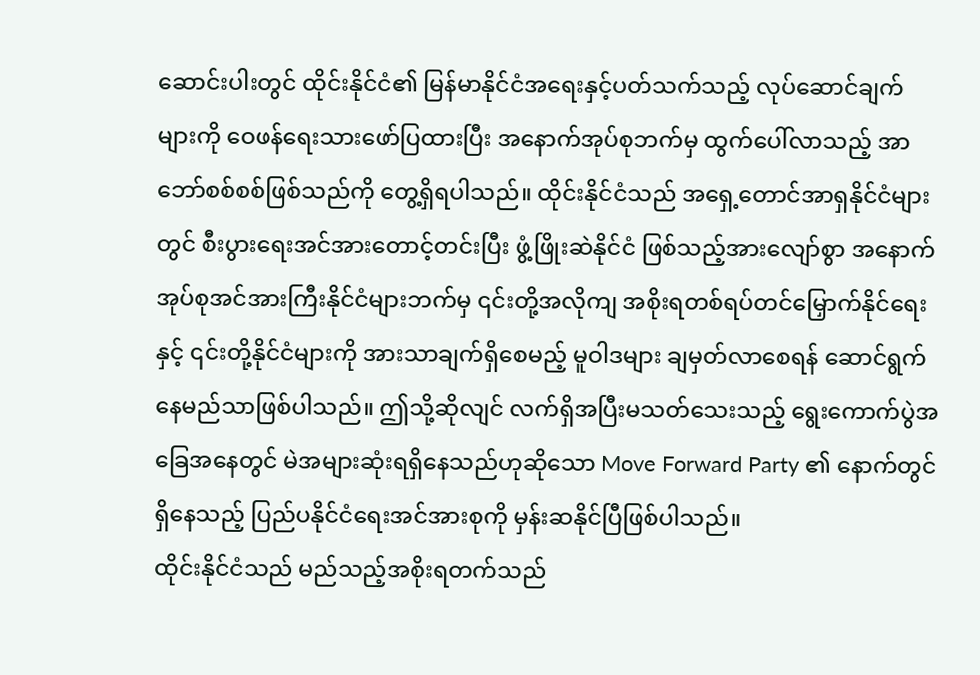ဆောင်းပါးတွင် ထိုင်းနိုင်ငံ၏ မြန်မာနိုင်ငံအရေးနှင့်ပတ်သက်သည့် လုပ်ဆောင်ချက် များကို ဝေဖန်ရေးသားဖော်ပြထားပြီး အနောက်အုပ်စုဘက်မှ ထွက်ပေါ်လာသည့် အာဘော်စစ်စစ်ဖြစ်သည်ကို တွေ့ရှိရပါသည်။ ထိုင်းနိုင်ငံသည် အရှေ့တောင်အာရှနိုင်ငံများတွင် စီးပွားရေးအင်အားတောင့်တင်းပြီး ဖွံ့ဖြိုးဆဲနိုင်ငံ ဖြစ်သည့်အားလျော်စွာ အနောက်အုပ်စုအင်အားကြီးနိုင်ငံများဘက်မှ ၎င်းတို့အလိုကျ အစိုးရတစ်ရပ်တင်မြှောက်နိုင်ရေးနှင့် ၎င်းတို့နိုင်ငံများကို အားသာချက်ရှိစေမည့် မူဝါဒများ ချမှတ်လာစေရန် ဆောင်ရွက်နေမည်သာဖြစ်ပါသည်။ ဤသို့ဆိုလျင် လက်ရှိအပြီးမသတ်သေးသည့် ရွေးကောက်ပွဲအခြေအနေတွင် မဲအများဆုံးရရှိနေသည်ဟုဆိုသော Move Forward Party ၏ နောက်တွင်ရှိနေသည့် ပြည်ပနိုင်ငံရေးအင်အားစုကို မှန်းဆနိုင်ပြီဖြစ်ပါသည်။
ထိုင်းနိုင်ငံသည် မည်သည့်အစိုးရတက်သည်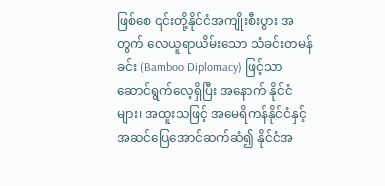ဖြစ်စေ ၎င်းတို့နိုင်ငံအကျိုးစီးပွား အတွက် လေယူရာယိမ်းသော သံခင်းတမန်ခင်း (Bamboo Diplomacy) ဖြင့်သာ ဆောင်ရွက်လေ့ရှိပြီး အနောက် နိုင်ငံများ၊ အထူးသဖြင့် အမေရိကန်နိုင်ငံနှင့် အဆင်ပြေအောင်ဆက်ဆံ၍ နိုင်ငံအ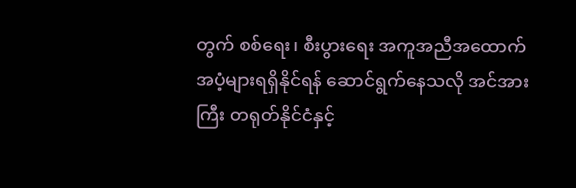တွက် စစ်ရေး၊ စီးပွားရေး အကူအညီအထောက်အပံ့များရရှိနိုင်ရန် ဆောင်ရွက်နေသလို အင်အားကြီး တရုတ်နိုင်ငံနှင့်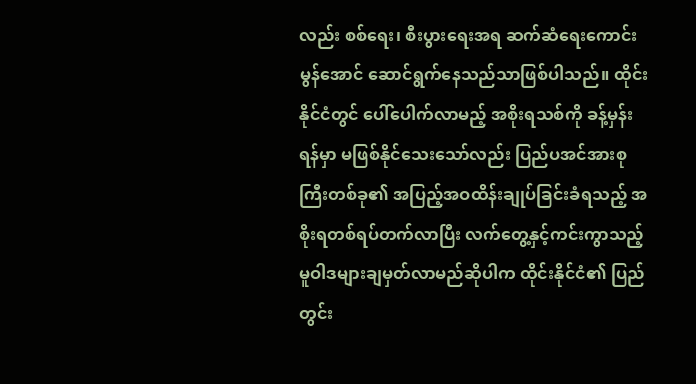လည်း စစ်ရေး၊ စီးပွားရေးအရ ဆက်ဆံရေးကောင်းမွန်အောင် ဆောင်ရွက်နေသည်သာဖြစ်ပါသည်။ ထိုင်းနိုင်ငံတွင် ပေါ်ပေါက်လာမည့် အစိုးရသစ်ကို ခန့်မှန်းရန်မှာ မဖြစ်နိုင်သေးသော်လည်း ပြည်ပအင်အားစုကြီးတစ်ခု၏ အပြည့်အဝထိန်းချုပ်ခြင်းခံရသည့် အစိုးရတစ်ရပ်တက်လာပြီး လက်တွေ့နှင့်ကင်းကွာသည့် မူဝါဒများချမှတ်လာမည်ဆိုပါက ထိုင်းနိုင်ငံ၏ ပြည်တွင်း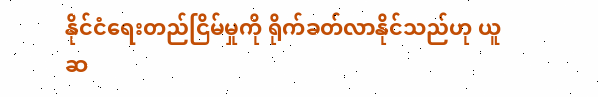နိုင်ငံရေးတည်ငြိမ်မှုကို ရိုက်ခတ်လာနိုင်သည်ဟု ယူဆ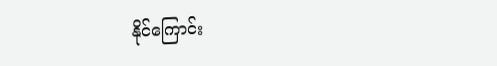နိုင်ကြောင်း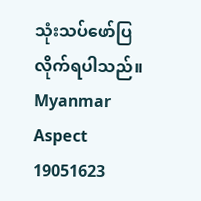သုံးသပ်ဖော်ပြလိုက်ရပါသည်။
Myanmar Aspect
19051623